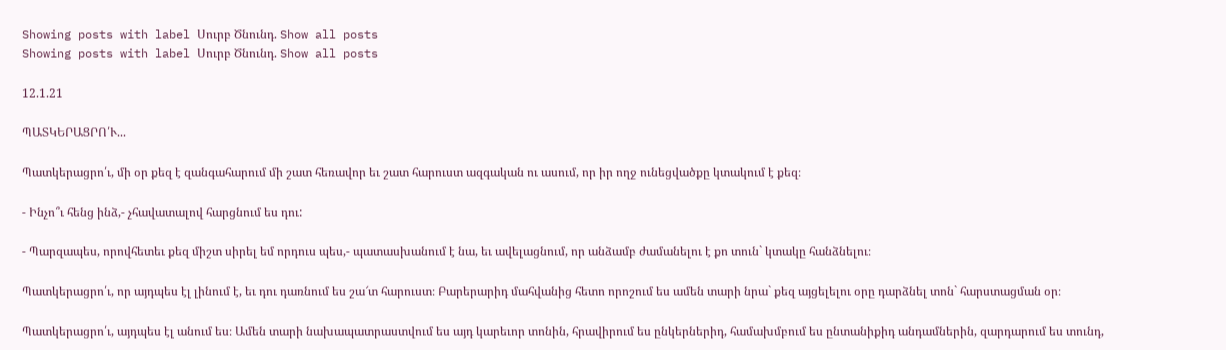Showing posts with label Սուրբ Ծնունդ. Show all posts
Showing posts with label Սուրբ Ծնունդ. Show all posts

12.1.21

ՊԱՏԿԵՐԱՑՐՈ՛Ւ...

Պատկերացրո՛ւ, մի օր քեզ է զանգահարում մի շատ հեռավոր եւ շատ հարուստ ազգական ու ասում, որ իր ողջ ունեցվածքը կտակում է քեզ։

- Ինչո՞ւ հենց ինձ,- չհավատալով հարցնում ես դու:

- Պարզապես, որովհետեւ քեզ միշտ սիրել եմ որդուս պես,- պատասխանում է նա, եւ ավելացնում, որ անձամբ ժամանելու է քո տուն` կտակը հանձնելու։

Պատկերացրո՛ւ, որ այդպես էլ լինում է, եւ դու դառնում ես շա՜տ հարուստ։ Բարերարիդ մահվանից հետո որոշում ես ամեն տարի նրա` քեզ այցելելու օրը դարձնել տոն` հարստացման օր։

Պատկերացրո՛ւ, այդպես էլ անում ես։ Ամեն տարի նախապատրաստվում ես այդ կարեւոր տոնին, հրավիրում ես ընկերներիդ, համախմբում ես ընտանիքիդ անդամներին, զարդարում ես տունդ,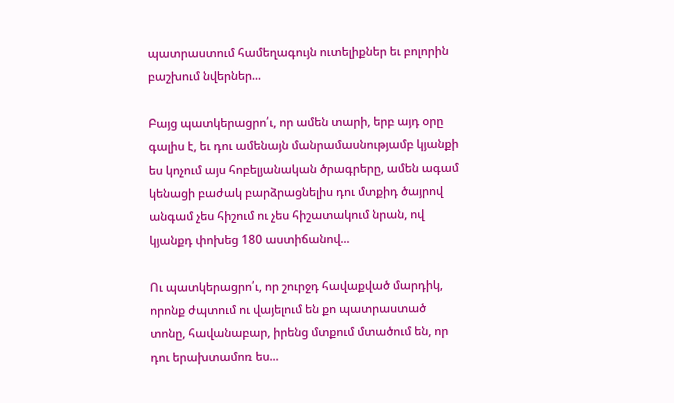պատրաստում համեղագույն ուտելիքներ եւ բոլորին բաշխում նվերներ...

Բայց պատկերացրո՛ւ, որ ամեն տարի, երբ այդ օրը գալիս է, եւ դու ամենայն մանրամասնությամբ կյանքի ես կոչում այս հոբելյանական ծրագրերը, ամեն ագամ կենացի բաժակ բարձրացնելիս դու մտքիդ ծայրով անգամ չես հիշում ու չես հիշատակում նրան, ով կյանքդ փոխեց 180 աստիճանով...

Ու պատկերացրո՛ւ, որ շուրջդ հավաքված մարդիկ, որոնք ժպտում ու վայելում են քո պատրաստած տոնը, հավանաբար, իրենց մտքում մտածում են, որ դու երախտամոռ ես...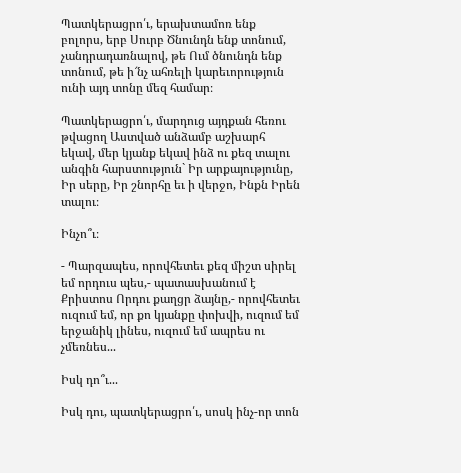Պատկերացրո՛ւ, երախտամոռ ենք բոլորս, երբ Սուրբ Ծնունդն ենք տոնում, չանդրադառնալով, թե Ում ծնունդն ենք տոնում, թե ի՜նչ ահռելի կարեւորություն ունի այդ տոնը մեզ համար։

Պատկերացրո՛ւ, մարդուց այդքան հեռու թվացող Աստված անձամբ աշխարհ եկավ, մեր կյանք եկավ ինձ ու քեզ տալու անգին հարստություն` Իր արքայությունը, Իր սերը, Իր շնորհը եւ ի վերջո, Ինքն Իրեն տալու։

Ինչո՞ւ։

- Պարզապես, որովհետեւ քեզ միշտ սիրել եմ որդուս պես,- պատասխանում է Քրիստոս Որդու քաղցր ձայնը,- որովհետեւ ուզում եմ, որ քո կյանքը փոխվի, ուզում եմ երջանիկ լինես, ուզում եմ ապրես ու չմեռնես...

Իսկ դո՞ւ...

Իսկ դու, պատկերացրո՛ւ, սոսկ ինչ-որ տոն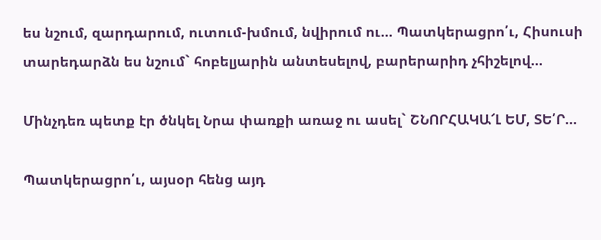ես նշում, զարդարում, ուտում-խմում, նվիրում ու... Պատկերացրո՛ւ, Հիսուսի տարեդարձն ես նշում` հոբելյարին անտեսելով, բարերարիդ չհիշելով...

Մինչդեռ պետք էր ծնկել Նրա փառքի առաջ ու ասել` ՇՆՈՐՀԱԿԱ՜Լ ԵՄ, ՏԵ՛Ր...

Պատկերացրո՛ւ, այսօր հենց այդ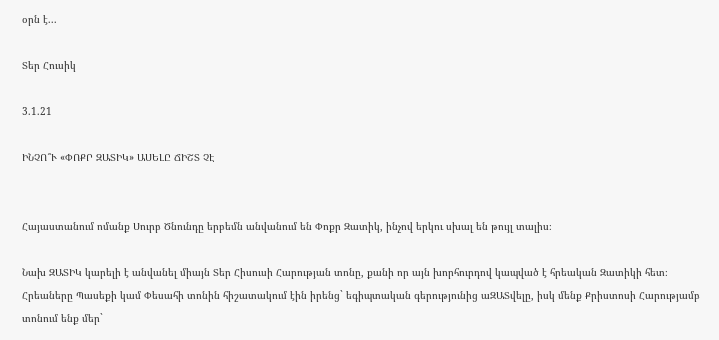օրն է...

Տեր Հուսիկ

3.1.21

ԻՆՉՈ՞Ւ «ՓՈՔՐ ԶԱՏԻԿ» ԱՍԵԼԸ ՃԻՇՏ ՉԷ


Հայաստանում ոմանք Սուրբ Ծնունդը երբեմն անվանում են Փոքր Զատիկ, ինչով երկու սխալ են թույլ տալիս։

Նախ ԶԱՏԻԿ կարելի է անվանել միայն Տեր Հիսուսի Հարության տոնը, քանի որ այն խորհուրդով կապված է հրեական Զատիկի հետ։ Հրեաները Պասեքի կամ Փեսահի տոնին հիշատակում էին իրենց` եգիպտական գերությունից աԶԱՏվելը, իսկ մենք Քրիստոսի Հարությամբ տոնում ենք մեր`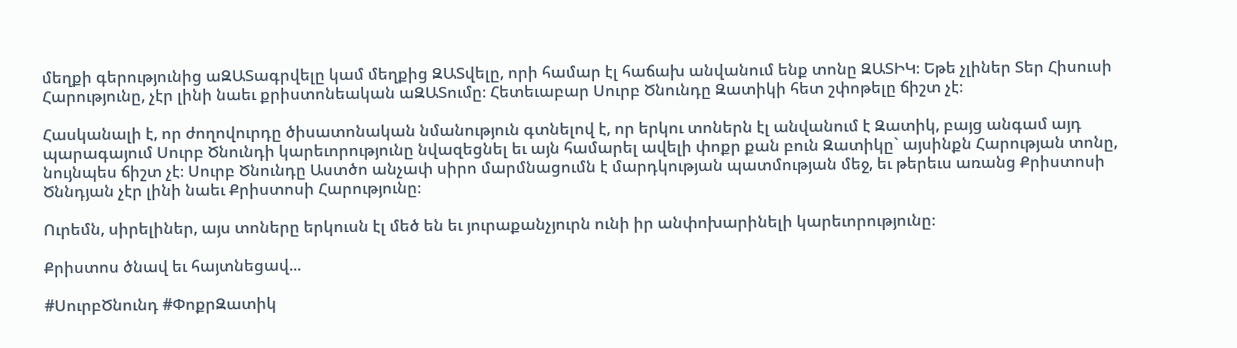մեղքի գերությունից աԶԱՏագրվելը կամ մեղքից ԶԱՏվելը, որի համար էլ հաճախ անվանում ենք տոնը ԶԱՏԻԿ։ Եթե չլիներ Տեր Հիսուսի Հարությունը, չէր լինի նաեւ քրիստոնեական աԶԱՏումը։ Հետեւաբար Սուրբ Ծնունդը Զատիկի հետ շփոթելը ճիշտ չէ։

Հասկանալի է, որ ժողովուրդը ծիսատոնական նմանություն գտնելով է, որ երկու տոներն էլ անվանում է Զատիկ, բայց անգամ այդ պարագայում Սուրբ Ծնունդի կարեւորությունը նվազեցնել եւ այն համարել ավելի փոքր քան բուն Զատիկը` այսինքն Հարության տոնը, նույնպես ճիշտ չէ։ Սուրբ Ծնունդը Աստծո անչափ սիրո մարմնացումն է մարդկության պատմության մեջ, եւ թերեւս առանց Քրիստոսի Ծննդյան չէր լինի նաեւ Քրիստոսի Հարությունը։

Ուրեմն, սիրելիներ, այս տոները երկուսն էլ մեծ են եւ յուրաքանչյուրն ունի իր անփոխարինելի կարեւորությունը։

Քրիստոս ծնավ եւ հայտնեցավ...

#ՍուրբԾնունդ #ՓոքրԶատիկ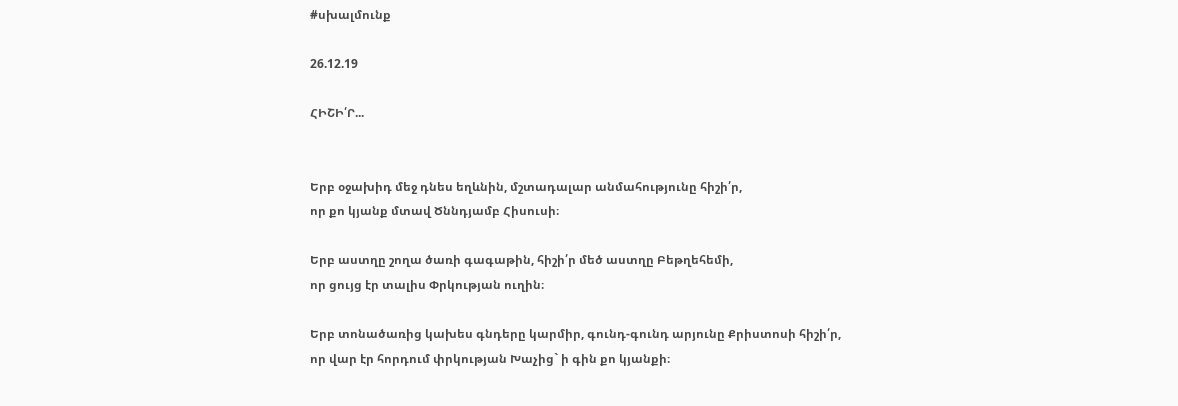#սխալմունք

26.12.19

ՀԻՇԻ՛Ր...


Երբ օջախիդ մեջ դնես եղևնին, մշտադալար անմահությունը հիշի՛ր,
որ քո կյանք մտավ Ծննդյամբ Հիսուսի։

Երբ աստղը շողա ծառի գագաթին, հիշի՛ր մեծ աստղը Բեթղեհեմի,
որ ցույց էր տալիս Փրկության ուղին։

Երբ տոնածառից կախես գնդերը կարմիր, գունդ-գունդ արյունը Քրիստոսի հիշի՛ր,
որ վար էր հորդում փրկության Խաչից` ի գին քո կյանքի։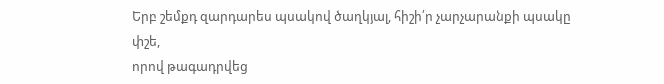Երբ շեմքդ զարդարես պսակով ծաղկյալ, հիշի՛ր չարչարանքի պսակը փշե,
որով թագադրվեց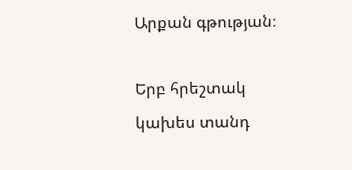Արքան գթության։

Երբ հրեշտակ կախես տանդ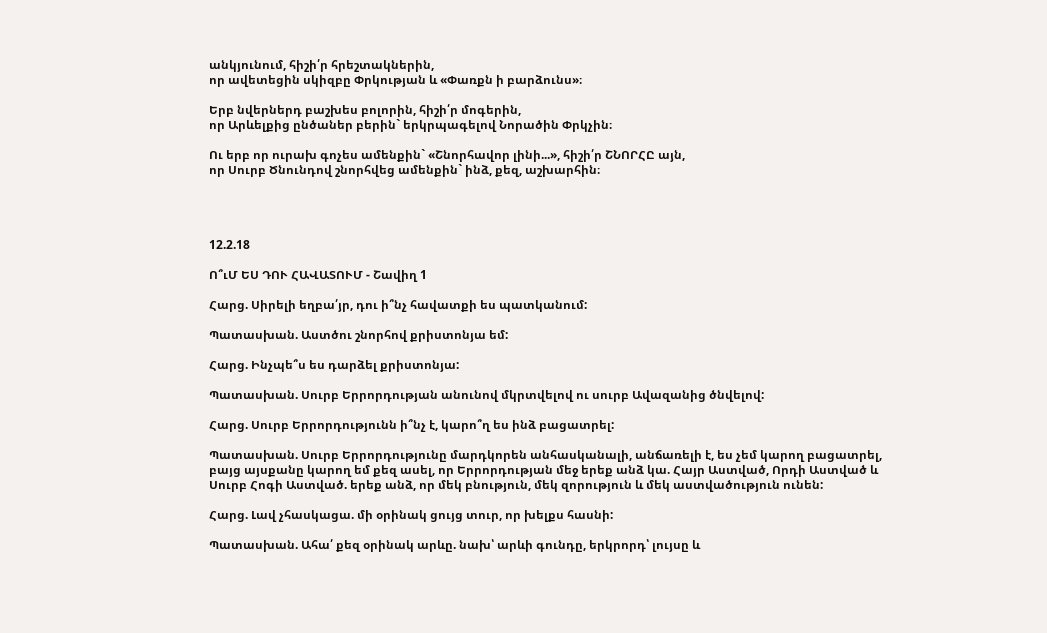անկյունում, հիշի՛ր հրեշտակներին,
որ ավետեցին սկիզբը Փրկության և «Փառքն ի բարձունս»։

Երբ նվերներդ բաշխես բոլորին, հիշի՛ր մոգերին,
որ Արևելքից ընծաներ բերին` երկրպագելով Նորածին Փրկչին։

Ու երբ որ ուրախ գոչես ամենքին` «Շնորհավոր լինի...», հիշի՛ր ՇՆՈՐՀԸ այն,
որ Սուրբ Ծնունդով շնորհվեց ամենքին` ինձ, քեզ, աշխարհին։




12.2.18

Ո՞ւՄ ԵՍ ԴՈՒ ՀԱՎԱՏՈՒՄ - Շավիղ 1

Հարց. Սիրելի եղբա՛յր, դու ի՞նչ հավատքի ես պատկանում:

Պատասխան. Աստծու շնորհով քրիստոնյա եմ:

Հարց. Ինչպե՞ս ես դարձել քրիստոնյա:

Պատասխան. Սուրբ Երրորդության անունով մկրտվելով ու սուրբ Ավազանից ծնվելով:

Հարց. Սուրբ Երրորդությունն ի՞նչ է, կարո՞ղ ես ինձ բացատրել:

Պատասխան. Սուրբ Երրորդությունը մարդկորեն անհասկանալի, անճառելի է, ես չեմ կարող բացատրել, բայց այսքանը կարող եմ քեզ ասել, որ Երրորդության մեջ երեք անձ կա. Հայր Աստված, Որդի Աստված և Սուրբ Հոգի Աստված. երեք անձ, որ մեկ բնություն, մեկ զորություն և մեկ աստվածություն ունեն:

Հարց. Լավ չհասկացա. մի օրինակ ցույց տուր, որ խելքս հասնի:

Պատասխան. Ահա՛ քեզ օրինակ արևը. նախ՝ արևի գունդը, երկրորդ՝ լույսը և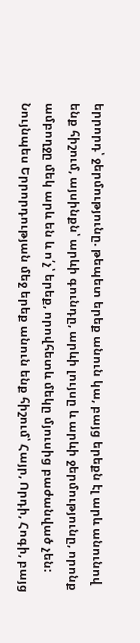երրորդ՝ ջերմությունը. թեպետ երեք անուն կա, բայց երեքն էլ արև անունով ենք հիշում, այսինքն՝ արևի գունդը, արևի լույսը և արևի ջերմությունը, որոնք ամբողջը մեկ արև են և ո՛չ՝ երեք, որովհետև մեկը մյուսից բաժանված չեն: Նույնպես Երրորդության մեջ երեք անուն ենք հիշում՝ Հայր, Որդի, Հոգի, բայց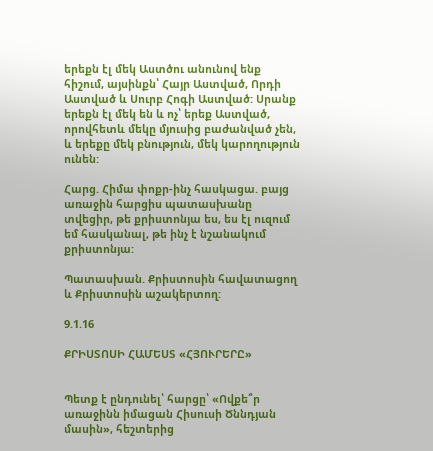երեքն էլ մեկ Աստծու անունով ենք հիշում, այսինքն՝ Հայր Աստված, Որդի Աստված և Սուրբ Հոգի Աստված: Սրանք երեքն էլ մեկ են և ոչ՝ երեք Աստված, որովհետև մեկը մյուսից բաժանված չեն, և երեքը մեկ բնություն, մեկ կարողություն ունեն:

Հարց. Հիմա փոքր-ինչ հասկացա. բայց առաջին հարցիս պատասխանը տվեցիր, թե քրիստոնյա ես, ես էլ ուզում եմ հասկանալ, թե ինչ է նշանակում քրիստոնյա:

Պատասխան. Քրիստոսին հավատացող և Քրիստոսին աշակերտող:

9.1.16

ՔՐԻՍՏՈՍԻ ՀԱՄԵՍՏ «ՀՅՈՒՐԵՐԸ»


Պետք է ընդունել՝ հարցը՝ «Ովքե՞ր առաջինն իմացան Հիսուսի Ծննդյան մասին», հեշտերից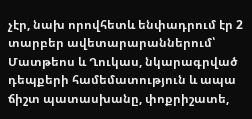չէր, նախ որովհետև ենփադրում էր 2 տարբեր ավետարարաններում՝ Մատթեոս և Ղուկաս, նկարագրված դեպքերի համեմատություն և ապա ճիշտ պատասխանը, փոքրիշատե,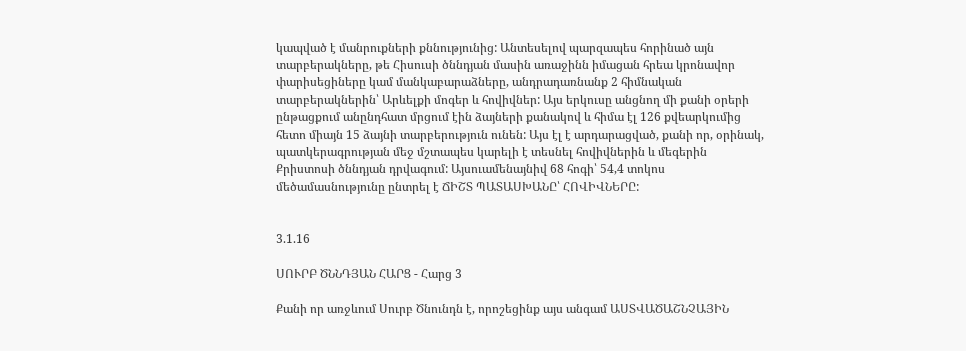կապված է մանրուքների քննությունից: Անտեսելով պարզապես հորինած այն տարբերակները, թե Հիսուսի ծննդյան մասին առաջինն իմացան հրեա կրոնավոր փարիսեցիները կամ մանկաբարաձները, անդրադառնանք 2 հիմնական տարբերակներին՝ Արևելքի մոգեր և հովիվներ: Այս երկուսը անցնող մի քանի օրերի ընթացքում անընդհատ մրցում էին ձայների քանակով և հիմա էլ 126 քվեարկումից հետո միայն 15 ձայնի տարբերություն ունեն: Այս էլ է արդարացված, քանի որ, օրինակ, պատկերագրության մեջ մշտապես կարելի է տեսնել հովիվներին և մեգերին Քրիստոսի ծննդյան դրվագում: Այսուամենայնիվ 68 հոգի՝ 54,4 տոկոս մեծամասնությունը ընտրել է ՃԻՇՏ ՊԱՏԱՍԽԱՆԸ՝ ՀՈՎԻՎՆԵՐԸ:


3.1.16

ՍՈՒՐԲ ԾՆՆԴՅԱՆ ՀԱՐՑ - Հարց 3

Քանի որ առջևում Սուրբ Ծնունդն է, որոշեցինք այս անգամ ԱՍՏՎԱԾԱՇՆՉԱՅԻՆ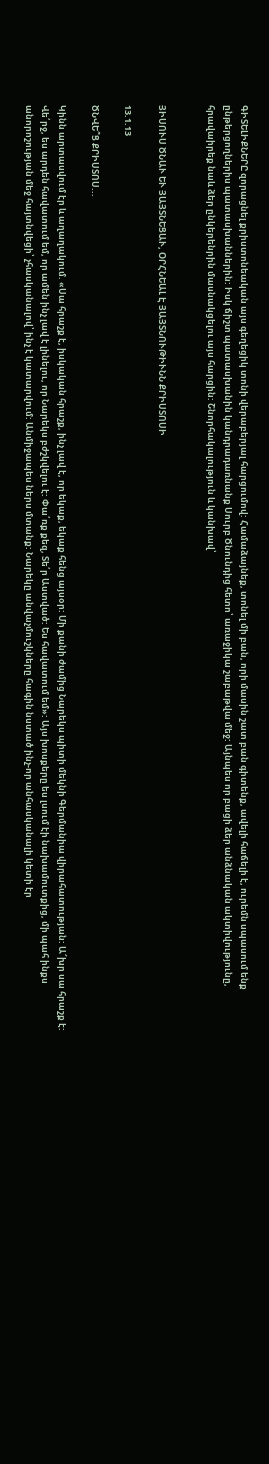ԳԻՏԵԼԻՔՆԵՐԸ զորացնել քրիստոնեական այս գեղեցիկ տոնի վերաբերյալ հարցումով: Համաձայնեք, տոնել մի բան, որի մասին շատ բան գիտենք, ավելի հաճելի է, ուրեմն սպասում ենք ընթերցողներիս պատասխաններին: Իսկ ճիշտ պատասխանին կանդրադառնանք Սուրբ Ծնունդից հետո՝ առաջիկա շաբաթվա մեջ: Այնպես որ բացի ձեր անձնական ակտիվությունը, հրավաիրեք նաև ձեր ընկերենրին մասնակցելու այս հարցին: Շնորհակալություն և կանխավ՝


ՅԻՍՈՒՍ ԾՆԱՒ ԵՒ ՅԱՅՏՆԵՑԱՒ, ՕՐՀՆԵԱԼ Է ՅԱՅՏՆՈՒԹԻՒՆՆ ՔՐԻՍՏՈՍԻ

13.1.13

ԾՆՎԵ՞Ց ՔՐԻՍՏՈՍ...

Կինն արտասվում էր և աղաղակում. «Սա հրաշք է, իսկական հրաշք, ինչ լավ է, որ եկաք, եկաք հենց այսօր: Մի քանի ժամից Նարեկս պիտի մեկնի Գերմանիա վիրահատության: Ա՜խր սա հրաշք է: Վե՛րջ, ես արդեն հավատում եմ, որ ամեն ինչ լավ է լինելու, որ Նարեկս բժշկվելու է: Փա՛ռք քեզ, Տե՛ր Աստված: Ես հավատում եմ»: Այս խոսքերը ես լսում էի նախամուտքից, մի պահ ինքս անորոշության մեջ հայտնվեցի՝ չհասկանալով՝ ինչ է կատարվում: Անմիջապես ներս մտանք: Նարեկը անվաչմուշկները հագին նստած ինչ-որ անհասկանալի կետի էր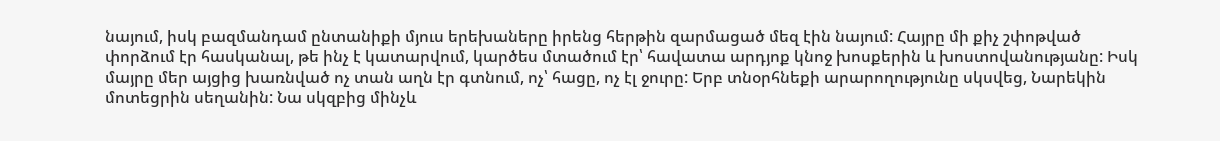նայում, իսկ բազմանդամ ընտանիքի մյուս երեխաները իրենց հերթին զարմացած մեզ էին նայում: Հայրը մի քիչ շփոթված փորձում էր հասկանալ, թե ինչ է կատարվում, կարծես մտածում էր՝ հավատա արդյոք կնոջ խոսքերին և խոստովանությանը: Իսկ մայրը մեր այցից խառնված ոչ տան աղն էր գտնում, ոչ՝ հացը, ոչ էլ ջուրը: Երբ տնօրհնեքի արարողությունը սկսվեց, Նարեկին մոտեցրին սեղանին: Նա սկզբից մինչև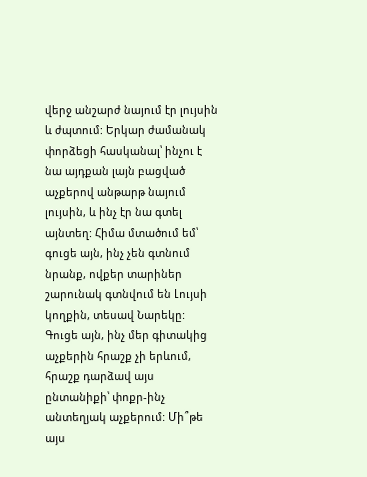վերջ անշարժ նայում էր լույսին և ժպտում: Երկար ժամանակ փորձեցի հասկանալ՝ ինչու է նա այդքան լայն բացված աչքերով անթարթ նայում լույսին, և ինչ էր նա գտել այնտեղ: Հիմա մտածում եմ՝ գուցե այն, ինչ չեն գտնում նրանք, ովքեր տարիներ շարունակ գտնվում են Լույսի կողքին, տեսավ Նարեկը: Գուցե այն, ինչ մեր գիտակից աչքերին հրաշք չի երևում, հրաշք դարձավ այս ընտանիքի՝ փոքր-ինչ անտեղյակ աչքերում: Մի՞թե այս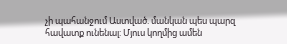չի պահանջում Աստված. մանկան պես պարզ հավատք ունենալ: Մյուս կողմից ամեն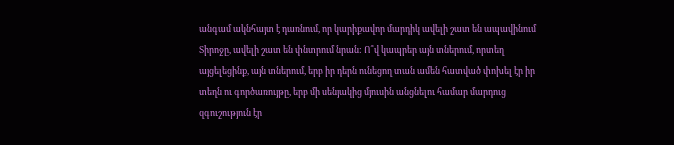անգամ ակնհայտ է դառնում, որ կարիքավոր մարդիկ ավելի շատ են ապավինում Տիրոջը, ավելի շատ են փնտրում նրան: Ո՞վ կապրեր այն տներում, որտեղ այցելեցինք, այն տներում, երբ իր դերն ունեցող տան ամեն հատված փոխել էր իր տեղն ու գործառույթը, երբ մի սենյակից մյուսին անցնելու համար մարդուց զգուշություն էր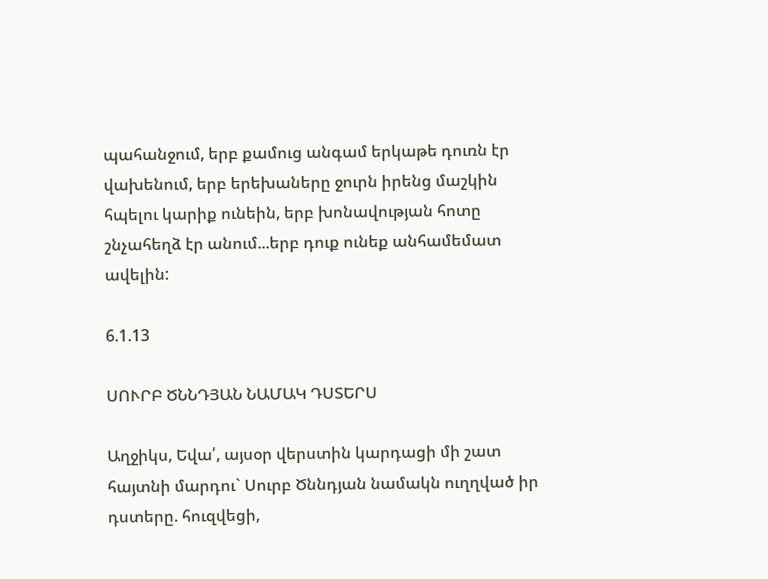պահանջում, երբ քամուց անգամ երկաթե դուռն էր վախենում, երբ երեխաները ջուրն իրենց մաշկին հպելու կարիք ունեին, երբ խոնավության հոտը շնչահեղձ էր անում...երբ դուք ունեք անհամեմատ ավելին:

6.1.13

ՍՈՒՐԲ ԾՆՆԴՅԱՆ ՆԱՄԱԿ ԴՍՏԵՐՍ

Աղջիկս, Եվա՛, այսօր վերստին կարդացի մի շատ հայտնի մարդու` Սուրբ Ծննդյան նամակն ուղղված իր դստերը. հուզվեցի,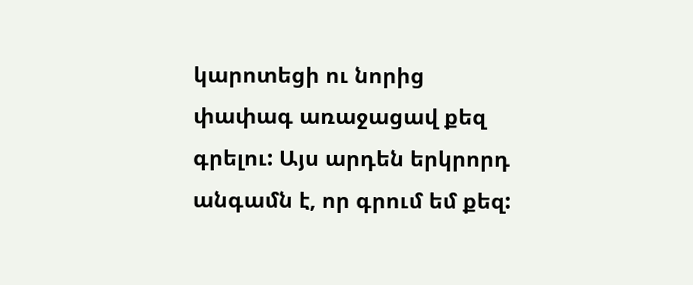կարոտեցի ու նորից փափագ առաջացավ քեզ գրելու: Այս արդեն երկրորդ անգամն է, որ գրում եմ քեզ: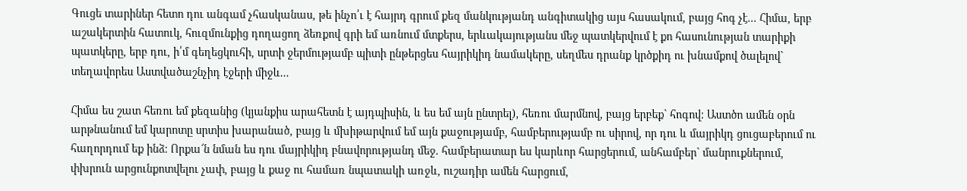Գուցե տարիներ հետո դու անգամ չհասկանաս, թե ինչո՛ւ է հայրդ գրում քեզ մանկությանդ անգիտակից այս հասակում, բայց հոգ չէ... Հիմա, երբ աշակերտին հատուկ, հուզմունքից դողացող ձեռքով գրի եմ առնում մտքերս, երևակայությանս մեջ պատկերվում է քո հասունության տարիքի պատկերը, երբ դու, ի՛մ գեղեցկուհի, սրտի ջերմությամբ պիտի ընթերցես հայրիկիդ նամակերը, սեղմես դրանք կրծքիդ ու խնամքով ծալելով` տեղավորես Աստվածաշնչիդ էջերի միջև...

Հիմա ես շատ հեռու եմ քեզանից (կյանքիս արահետն է այդպիսին, և ես եմ այն ընտրել), հեռու մարմնով, բայց երբեք` հոգով: Աստծո ամեն օրն արթնանում եմ կարոտը սրտիս խարանած, բայց և մխիթարվում եմ այն քաջությամբ, համբերությամբ ու սիրով, որ դու և մայրիկդ ցուցաբերում ու հաղորդում եք ինձ: Որքա՜ն նման ես դու մայրիկիդ բնավորությանդ մեջ. համբերատար ես կարևոր հարցերում, անհամբեր` մանրուքներում, փխրուն արցունքոտվելու չափ, բայց և քաջ ու համառ նպատակի առջև, ուշադիր ամեն հարցում,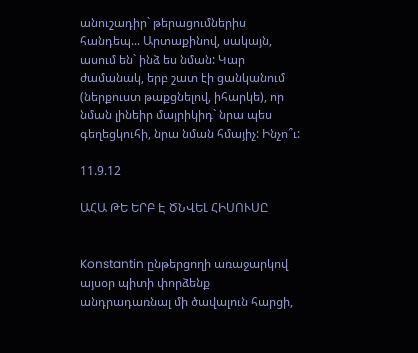անուշադիր` թերացումներիս հանդեպ... Արտաքինով, սակայն, ասում են` ինձ ես նման: Կար ժամանակ, երբ շատ էի ցանկանում (ներքուստ թաքցնելով, իհարկե), որ նման լինեիր մայրիկիդ` նրա պես գեղեցկուհի, նրա նման հմայիչ: Ինչո՞ւ:

11.9.12

ԱՀԱ ԹԵ ԵՐԲ Է ԾՆՎԵԼ ՀԻՍՈՒՍԸ


Konstantin ընթերցողի առաջարկով այսօր պիտի փորձենք անդրադառնալ մի ծավալուն հարցի,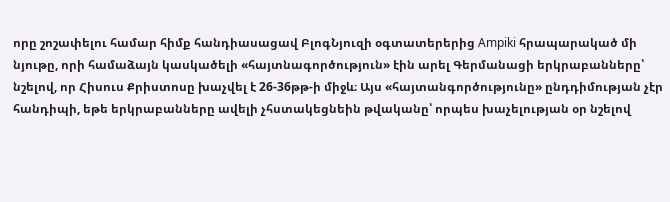որը շոշափելու համար հիմք հանդիասացավ ԲլոգՆյուզի օգտատերերից Ampiki հրապարակած մի նյութը, որի համաձայն կասկածելի «հայտնագործություն» էին արել Գերմանացի երկրաբանները՝ նշելով, որ Հիսուս Քրիստոսը խաչվել է 26-36թթ-ի միջև։ Այս «հայտանգործությունը» ընդդիմության չէր հանդիպի, եթե երկրաբանները ավելի չհստակեցնեին թվականը՝ որպես խաչելության օր նշելով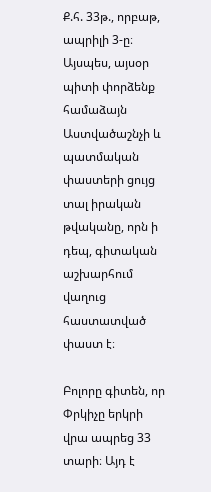Ք.հ. 33թ., որբաթ, ապրիլի 3-ը։ Այսպես, այսօր պիտի փորձենք համաձայն Աստվածաշնչի և պատմական փաստերի ցույց տալ իրական թվականը, որն ի դեպ, գիտական աշխարհում վաղուց հաստատված փաստ է։

Բոլորը գիտեն, որ Փրկիչը երկրի վրա ապրեց 33 տարի։ Այդ է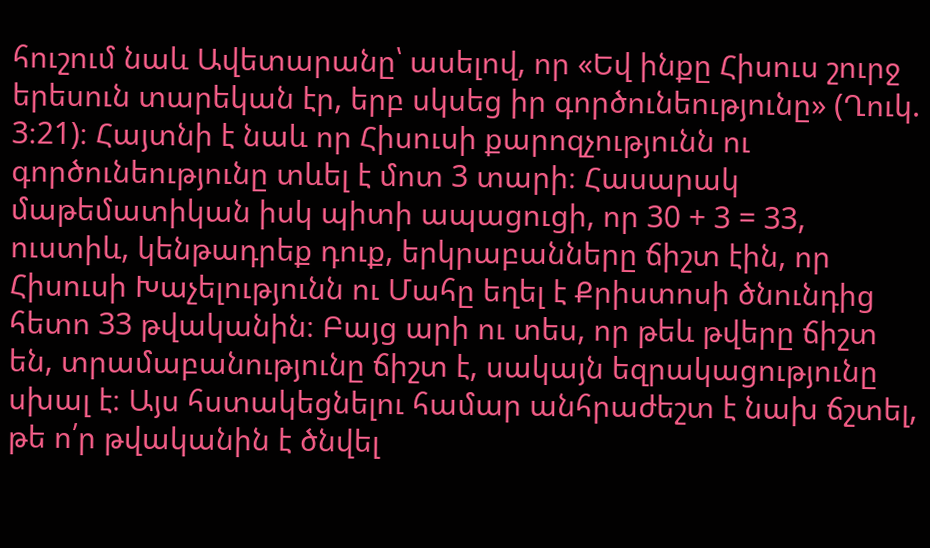հուշում նաև Ավետարանը՝ ասելով, որ «Եվ ինքը Հիսուս շուրջ երեսուն տարեկան էր, երբ սկսեց իր գործունեությունը» (Ղուկ. 3։21)։ Հայտնի է նաև որ Հիսուսի քարոզչությունն ու գործունեությունը տևել է մոտ 3 տարի։ Հասարակ մաթեմատիկան իսկ պիտի ապացուցի, որ 30 + 3 = 33, ուստիև, կենթադրեք դուք, երկրաբանները ճիշտ էին, որ Հիսուսի Խաչելությունն ու Մահը եղել է Քրիստոսի ծնունդից հետո 33 թվականին։ Բայց արի ու տես, որ թեև թվերը ճիշտ են, տրամաբանությունը ճիշտ է, սակայն եզրակացությունը սխալ է։ Այս հստակեցնելու համար անհրաժեշտ է նախ ճշտել, թե ո՛ր թվականին է ծնվել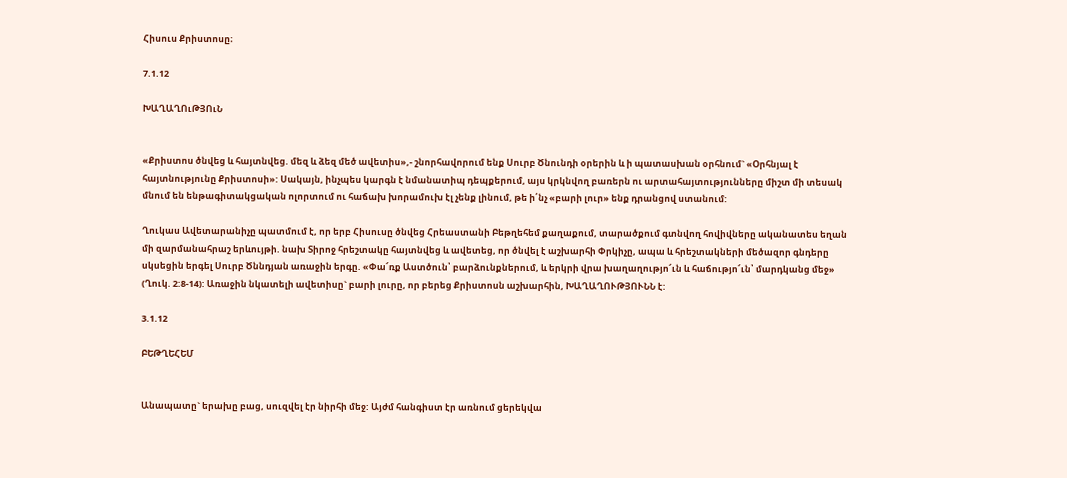Հիսուս Քրիստոսը։

7.1.12

ԽԱՂԱՂՈւԹՅՈւՆ


«Քրիստոս ծնվեց և հայտնվեց. մեզ և ձեզ մեծ ավետիս»,- շնորհավորում ենք Սուրբ Ծնունդի օրերին և ի պատասխան օրհնում` «Օրհնյալ է հայտնությունը Քրիստոսի»: Սակայն, ինչպես կարգն է նմանատիպ դեպքերում, այս կրկնվող բառերն ու արտահայտությունները միշտ մի տեսակ մնում են ենթագիտակցական ոլորտում ու հաճախ խորամուխ էլ չենք լինում, թե ի՛նչ «բարի լուր» ենք դրանցով ստանում:

Ղուկաս Ավետարանիչը պատմում է, որ երբ Հիսուսը ծնվեց Հրեաստանի Բեթղեհեմ քաղաքում, տարածքում գտնվող հովիվները ականատես եղան մի զարմանահրաշ երևույթի. նախ Տիրոջ հրեշտակը հայտնվեց և ավետեց, որ ծնվել է աշխարհի Փրկիչը, ապա և հրեշտակների մեծազոր գնդերը սկսեցին երգել Սուրբ Ծննդյան առաջին երգը. «Փա՜ռք Աստծուն՝ բարձունքներում, և երկրի վրա խաղաղությո՜ւն և հաճությո՜ւն՝ մարդկանց մեջ» (Ղուկ. 2:8-14): Առաջին նկատելի ավետիսը` բարի լուրը, որ բերեց Քրիստոսն աշխարհին, ԽԱՂԱՂՈՒԹՅՈՒՆՆ է:

3.1.12

ԲԵԹՂԵՀԵՄ


Անապատը` երախը բաց, սուզվել էր նիրհի մեջ: Այժմ հանգիստ էր առնում ցերեկվա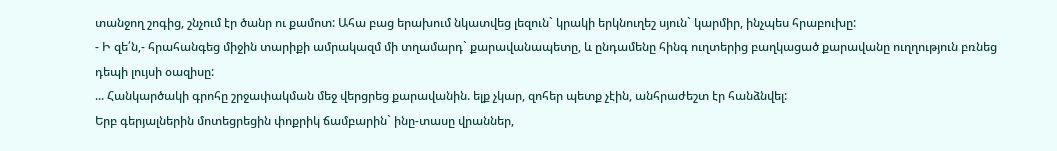տանջող շոգից, շնչում էր ծանր ու քամոտ: Ահա բաց երախում նկատվեց լեզուն` կրակի երկնուղեշ սյուն` կարմիր, ինչպես հրաբուխը:
- Ի զե՛ն,- հրահանգեց միջին տարիքի ամրակազմ մի տղամարդ` քարավանապետը, և ընդամենը հինգ ուղտերից բաղկացած քարավանը ուղղություն բռնեց դեպի լույսի օազիսը:
... Հանկարծակի գրոհը շրջափակման մեջ վերցրեց քարավանին. ելք չկար, զոհեր պետք չէին, անհրաժեշտ էր հանձնվել:
Երբ գերյալներին մոտեցրեցին փոքրիկ ճամբարին` ինը-տասը վրաններ,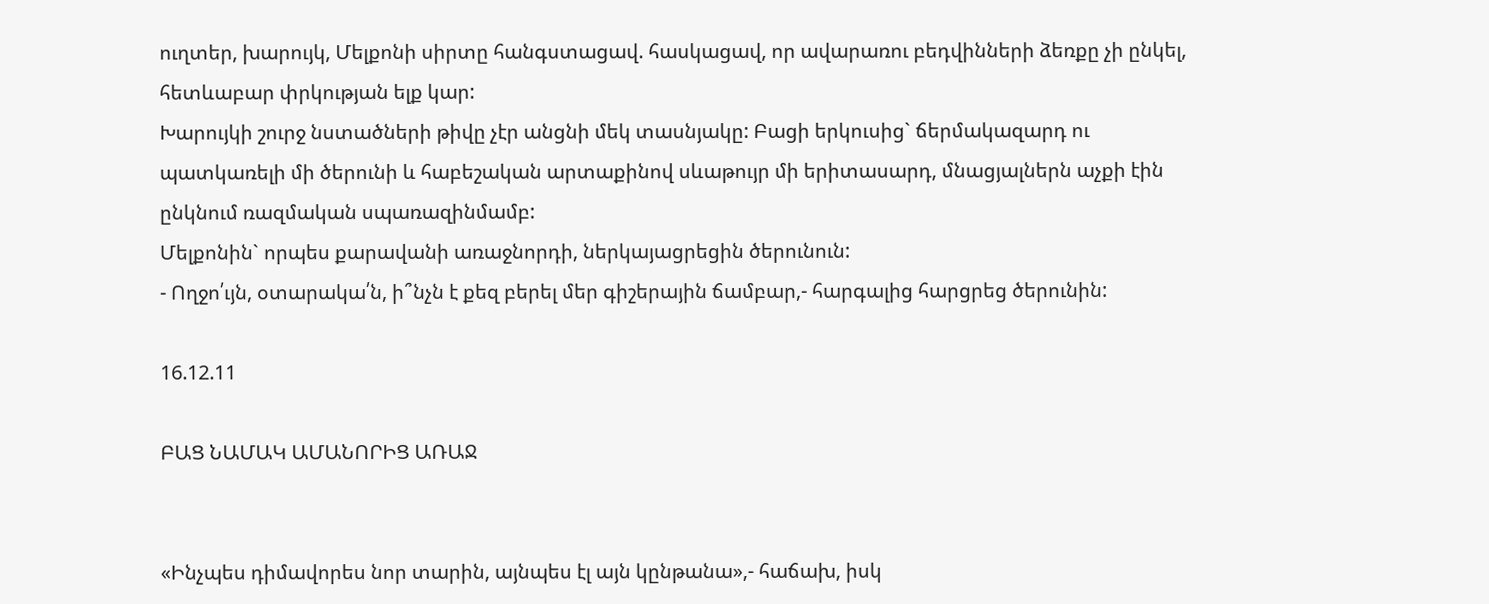ուղտեր, խարույկ, Մելքոնի սիրտը հանգստացավ. հասկացավ, որ ավարառու բեդվինների ձեռքը չի ընկել, հետևաբար փրկության ելք կար:
Խարույկի շուրջ նստածների թիվը չէր անցնի մեկ տասնյակը: Բացի երկուսից` ճերմակազարդ ու պատկառելի մի ծերունի և հաբեշական արտաքինով սևաթույր մի երիտասարդ, մնացյալներն աչքի էին ընկնում ռազմական սպառազինմամբ:
Մելքոնին` որպես քարավանի առաջնորդի, ներկայացրեցին ծերունուն:
- Ողջո՛ւյն, օտարակա՛ն, ի՞նչն է քեզ բերել մեր գիշերային ճամբար,- հարգալից հարցրեց ծերունին:

16.12.11

ԲԱՑ ՆԱՄԱԿ ԱՄԱՆՈՐԻՑ ԱՌԱՋ


«Ինչպես դիմավորես նոր տարին, այնպես էլ այն կընթանա»,- հաճախ, իսկ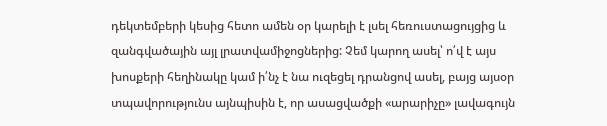դեկտեմբերի կեսից հետո ամեն օր կարելի է լսել հեռուստացույցից և զանգվածային այլ լրատվամիջոցներից: Չեմ կարող ասել՝ ո՛վ է այս խոսքերի հեղինակը կամ ի՛նչ է նա ուզեցել դրանցով ասել, բայց այսօր տպավորությունս այնպիսին է, որ ասացվածքի «արարիչը» լավագույն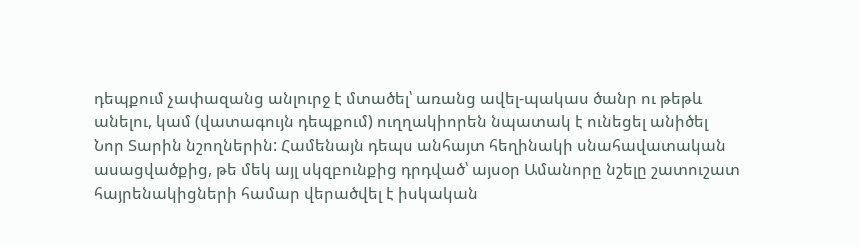դեպքում չափազանց անլուրջ է մտածել՝ առանց ավել-պակաս ծանր ու թեթև անելու, կամ (վատագույն դեպքում) ուղղակիորեն նպատակ է ունեցել անիծել Նոր Տարին նշողներին: Համենայն դեպս անհայտ հեղինակի սնահավատական ասացվածքից, թե մեկ այլ սկզբունքից դրդված՝ այսօր Ամանորը նշելը շատուշատ հայրենակիցների համար վերածվել է իսկական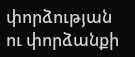փորձության ու փորձանքի